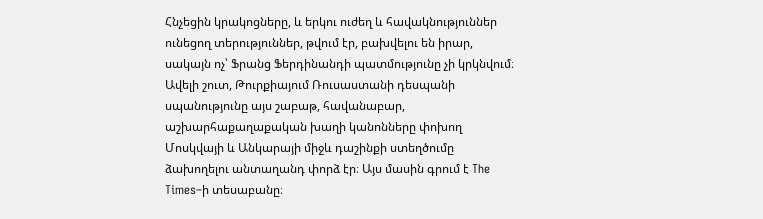Հնչեցին կրակոցները, և երկու ուժեղ և հավակնություններ ունեցող տերություններ, թվում էր, բախվելու են իրար, սակայն ոչ՝ Ֆրանց Ֆերդինանդի պատմությունը չի կրկնվում։ Ավելի շուտ, Թուրքիայում Ռուսաստանի դեսպանի սպանությունը այս շաբաթ, հավանաբար, աշխարհաքաղաքական խաղի կանոնները փոխող Մոսկվայի և Անկարայի միջև դաշինքի ստեղծումը ձախողելու անտաղանդ փորձ էր։ Այս մասին գրում է The Times–ի տեսաբանը։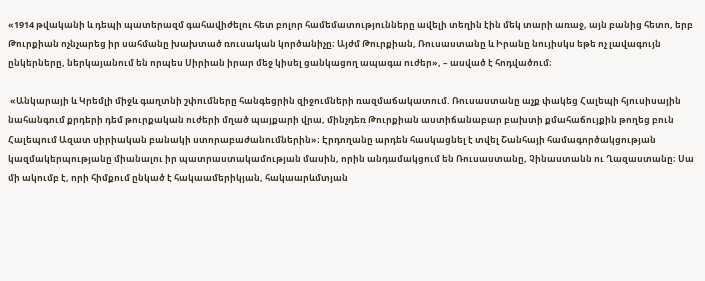«1914 թվականի և դեպի պատերազմ գահավիժելու հետ բոլոր համեմատությունները ավելի տեղին էին մեկ տարի առաջ, այն բանից հետո, երբ Թուրքիան ոչնչարեց իր սահմանը խախտած ռուսական կործանիչը։ Այժմ Թուրքիան, Ռուսաստանը և Իրանը նույիսկս եթե ոչ լավագույն ընկերները, ներկայանում են որպես Սիրիան իրար մեջ կիսել ցանկացող ապագա ուժեր», – ասված է հոդվածում։

 «Անկարայի և Կրեմլի միջև գաղտնի շփումները հանգեցրին զիջումների ռազմաճակատում. Ռուսաստանը աչք փակեց Հալեպի հյուսիսային նահանգում քրդերի դեմ թուրքական ուժերի մղած պայքարի վրա, մինչդեռ Թուրքիան աստիճանաբար բախտի քմահաճույքին թողեց բուն Հալեպում Ազատ սիրիական բանակի ստորաբաժանումներին»։ Էրդողանը արդեն հասկացնել է տվել Շանհայի համագործակցության կազմակերպությանը միանալու իր պատրաստակամության մասին, որին անդամակցում են Ռուսաստանը, Չինաստանն ու Ղազաստանը։ Սա մի ակումբ է, որի հիմքում ընկած է հակաամերիկյան, հակաարևմտյան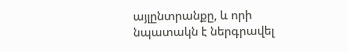այլընտրանքը, և որի նպատակն է ներգրավել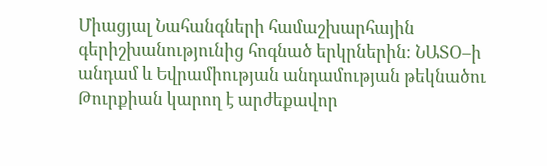Միացյալ Նահանգների համաշխարհային գերիշխանությունից հոգնած երկրներին։ ՆԱՏՕ–ի անդամ և Եվրամիության անդամության թեկնածու Թուրքիան կարող է արժեքավոր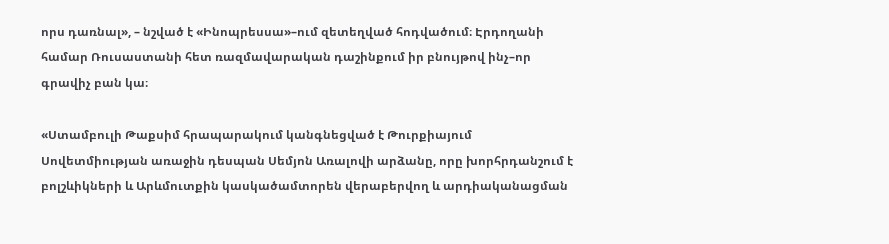որս դառնալ», – նշված է «Ինոպրեսսա»–ում զետեղված հոդվածում։ Էրդողանի համար Ռուսաստանի հետ ռազմավարական դաշինքում իր բնույթով ինչ–որ գրավիչ բան կա։

«Ստամբուլի Թաքսիմ հրապարակում կանգնեցված է Թուրքիայում Սովետմիության առաջին դեսպան Սեմյոն Առալովի արձանը, որը խորհրդանշում է բոլշևիկների և Արևմուտքին կասկածամտորեն վերաբերվող և արդիականացման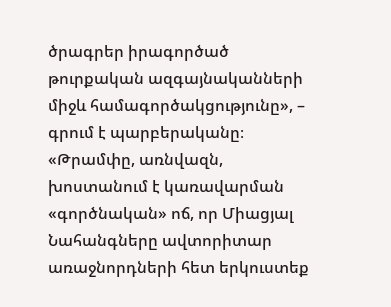ծրագրեր իրագործած թուրքական ազգայնականների միջև համագործակցությունը», – գրում է պարբերականը։ «Թրամփը, առնվազն, խոստանում է կառավարման «գործնական» ոճ, որ Միացյալ Նահանգները ավտորիտար առաջնորդների հետ երկուստեք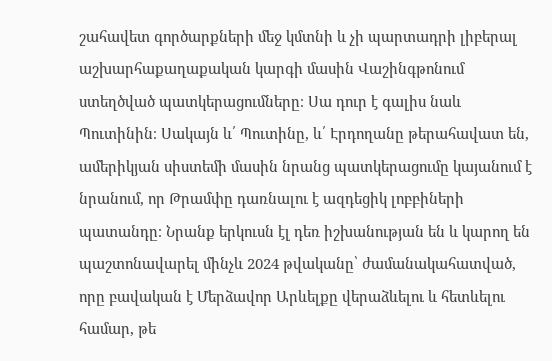շահավետ գործարքների մեջ կմտնի և չի պարտադրի լիբերալ աշխարհաքաղաքական կարգի մասին Վաշինգթոնում ստեղծված պատկերացումները։ Սա դուր է գալիս նաև Պուտինին։ Սակայն և՛ Պուտինը, և՛ Էրդողանը թերահավատ են, ամերիկյան սիստեմի մասին նրանց պատկերացումը կայանում է նրանում, որ Թրամփը դառնալու է ազդեցիկ լոբբիների պատանդը։ Նրանք երկուսն էլ դեռ իշխանության են և կարող են պաշտոնավարել մինչև 2024 թվականը՝ ժամանակահատված, որը բավական է Մերձավոր Արևելքը վերաձևելու և հետևելու համար, թե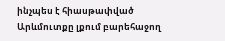ինչպես է հիասթափված Արևմուտքը լքում բարեհաջող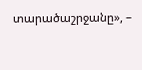տարածաշրջանը», –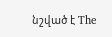նշված է The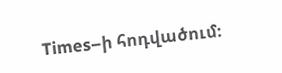Times–ի հոդվածում։